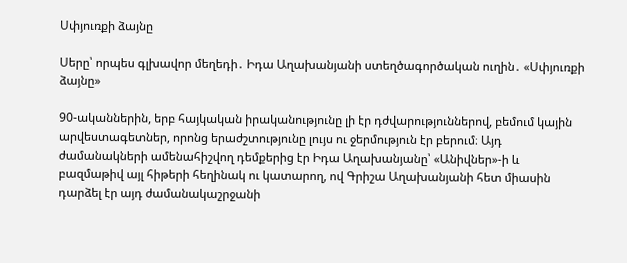Սփյուռքի ձայնը

Սերը՝ որպես գլխավոր մեղեդի․ Իդա Աղախանյանի ստեղծագործական ուղին․ «Սփյուռքի ձայնը»

90-ականներին, երբ հայկական իրականությունը լի էր դժվարություններով, բեմում կային արվեստագետներ, որոնց երաժշտությունը լույս ու ջերմություն էր բերում։ Այդ ժամանակների ամենահիշվող դեմքերից էր Իդա Աղախանյանը՝ «Անիվներ»-ի և բազմաթիվ այլ հիթերի հեղինակ ու կատարող, ով Գրիշա Աղախանյանի հետ միասին դարձել էր այդ ժամանակաշրջանի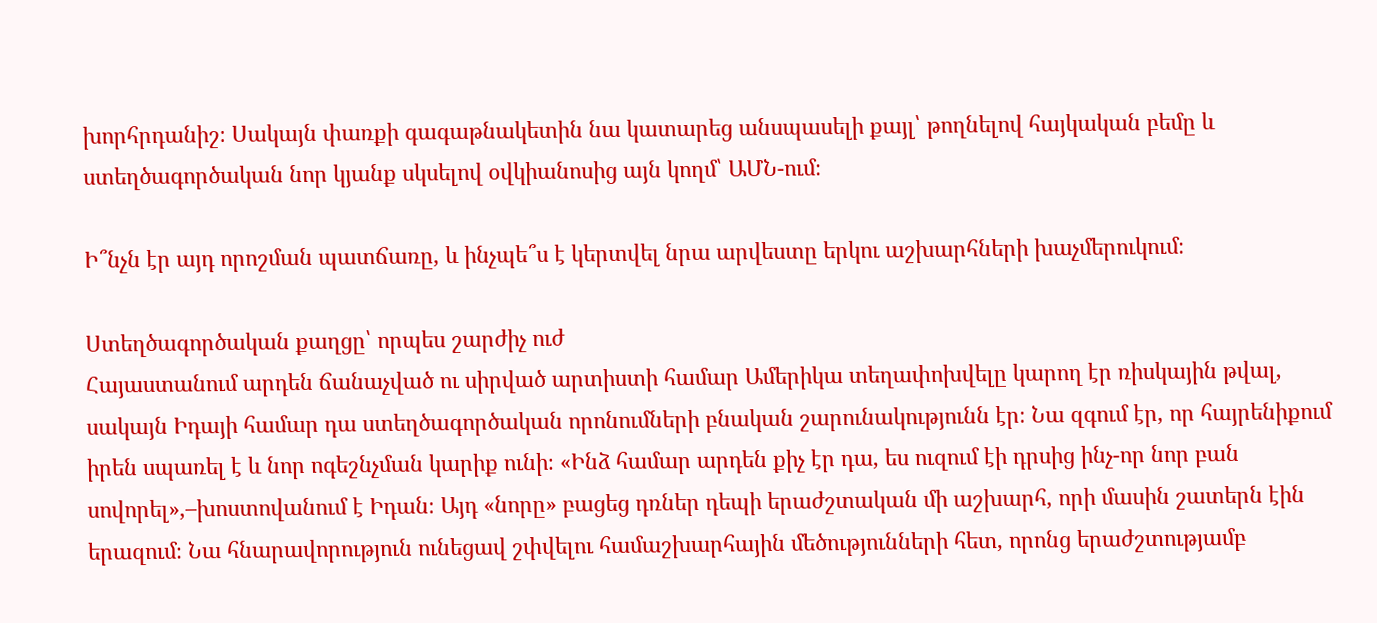խորհրդանիշ։ Սակայն փառքի գագաթնակետին նա կատարեց անսպասելի քայլ՝ թողնելով հայկական բեմը և ստեղծագործական նոր կյանք սկսելով օվկիանոսից այն կողմ՝ ԱՄՆ-ում։

Ի՞նչն էր այդ որոշման պատճառը, և ինչպե՞ս է կերտվել նրա արվեստը երկու աշխարհների խաչմերուկում։

Ստեղծագործական քաղցը՝ որպես շարժիչ ուժ
Հայաստանում արդեն ճանաչված ու սիրված արտիստի համար Ամերիկա տեղափոխվելը կարող էր ռիսկային թվալ, սակայն Իդայի համար դա ստեղծագործական որոնումների բնական շարունակությունն էր։ Նա զգում էր, որ հայրենիքում իրեն սպառել է և նոր ոգեշնչման կարիք ունի։ «Ինձ համար արդեն քիչ էր դա, ես ուզում էի դրսից ինչ-որ նոր բան սովորել»,–խոստովանում է Իդան։ Այդ «նորը» բացեց դռներ դեպի երաժշտական մի աշխարհ, որի մասին շատերն էին երազում։ Նա հնարավորություն ունեցավ շփվելու համաշխարհային մեծությունների հետ, որոնց երաժշտությամբ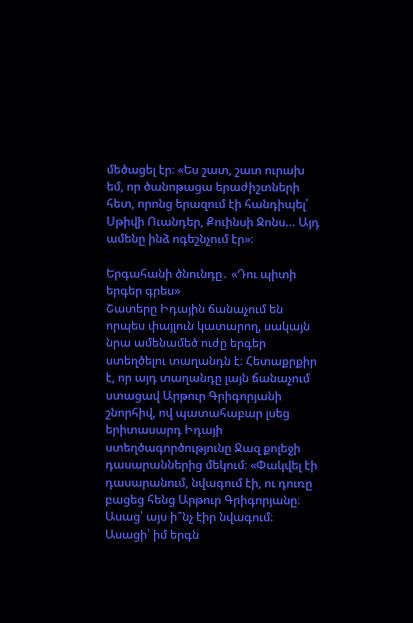մեծացել էր։ «Ես շատ, շատ ուրախ եմ, որ ծանոթացա երաժիշտների հետ, որոնց երազում էի հանդիպել՝ Սթիվի Ուանդեր, Քուինսի Ջոնս… Այդ ամենը ինձ ոգեշնչում էր»։

Երգահանի ծնունդը․ «Դու պիտի երգեր գրես»
Շատերը Իդային ճանաչում են որպես փայլուն կատարող, սակայն նրա ամենամեծ ուժը երգեր ստեղծելու տաղանդն է։ Հետաքրքիր է, որ այդ տաղանդը լայն ճանաչում ստացավ Արթուր Գրիգորյանի շնորհիվ, ով պատահաբար լսեց երիտասարդ Իդայի ստեղծագործությունը Ջազ քոլեջի դասարաններից մեկում։ «Փակվել էի դասարանում, նվագում էի, ու դուռը բացեց հենց Արթուր Գրիգորյանը։ Ասաց՝ այս ի՞նչ էիր նվագում։ Ասացի՝ իմ երգն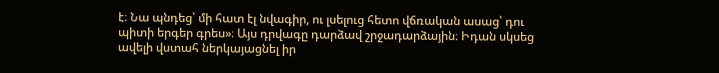է։ Նա պնդեց՝ մի հատ էլ նվագիր, ու լսելուց հետո վճռական ասաց՝ դու պիտի երգեր գրես»։ Այս դրվագը դարձավ շրջադարձային։ Իդան սկսեց ավելի վստահ ներկայացնել իր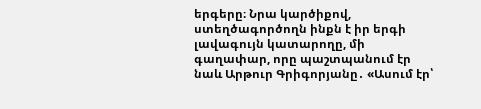երգերը։ Նրա կարծիքով, ստեղծագործողն ինքն է իր երգի լավագույն կատարողը, մի գաղափար, որը պաշտպանում էր նաև Արթուր Գրիգորյանը․ «Ասում էր՝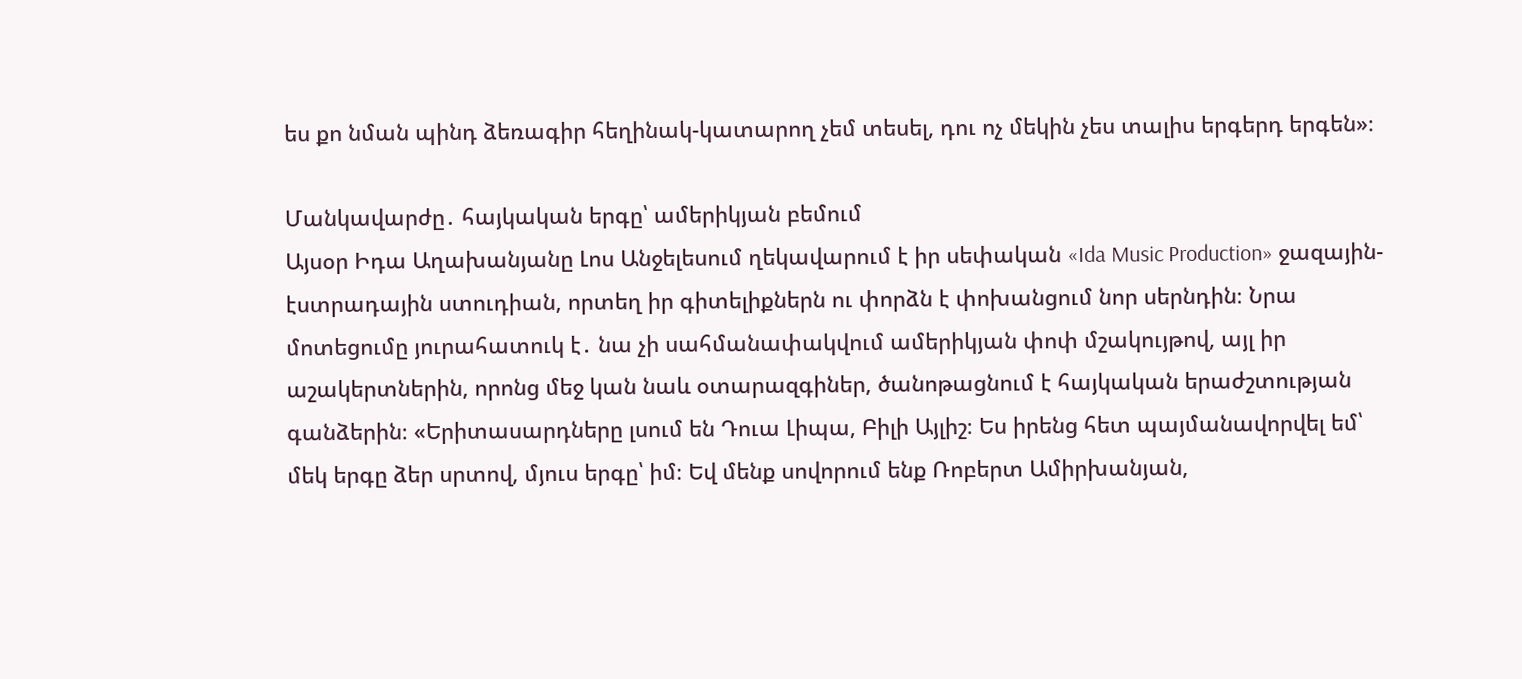ես քո նման պինդ ձեռագիր հեղինակ-կատարող չեմ տեսել, դու ոչ մեկին չես տալիս երգերդ երգեն»։

Մանկավարժը․ հայկական երգը՝ ամերիկյան բեմում
Այսօր Իդա Աղախանյանը Լոս Անջելեսում ղեկավարում է իր սեփական «Ida Music Production» ջազային-էստրադային ստուդիան, որտեղ իր գիտելիքներն ու փորձն է փոխանցում նոր սերնդին։ Նրա մոտեցումը յուրահատուկ է․ նա չի սահմանափակվում ամերիկյան փոփ մշակույթով, այլ իր աշակերտներին, որոնց մեջ կան նաև օտարազգիներ, ծանոթացնում է հայկական երաժշտության գանձերին։ «Երիտասարդները լսում են Դուա Լիպա, Բիլի Այլիշ։ Ես իրենց հետ պայմանավորվել եմ՝ մեկ երգը ձեր սրտով, մյուս երգը՝ իմ։ Եվ մենք սովորում ենք Ռոբերտ Ամիրխանյան,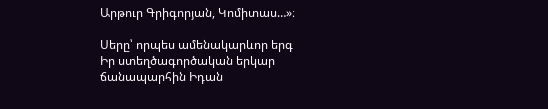Արթուր Գրիգորյան, Կոմիտաս…»։

Սերը՝ որպես ամենակարևոր երգ
Իր ստեղծագործական երկար ճանապարհին Իդան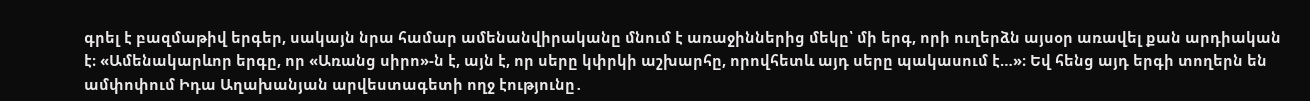գրել է բազմաթիվ երգեր, սակայն նրա համար ամենանվիրականը մնում է առաջիններից մեկը՝ մի երգ, որի ուղերձն այսօր առավել քան արդիական է։ «Ամենակարևոր երգը, որ «Առանց սիրո»-ն է, այն է, որ սերը կփրկի աշխարհը, որովհետև այդ սերը պակասում է…»։ Եվ հենց այդ երգի տողերն են ամփոփում Իդա Աղախանյան արվեստագետի ողջ էությունը․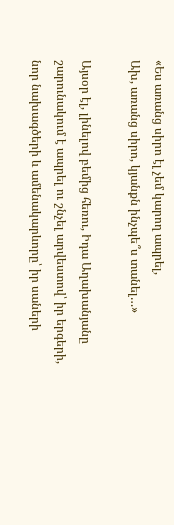«Ես առանց սիրո էլ չեմ կարող ապրել,
Ախ, առանց սիրո, կյանքն ինչպե՞ս տանել…»

Այսօր էլ, լինելով բեմից հեռու, Իդա Աղախանյանը շարունակում է ապրել ու շնչել արվեստով՝ իր երգերի, նոր նախագծերի և ամենակարևորը՝ իր սաների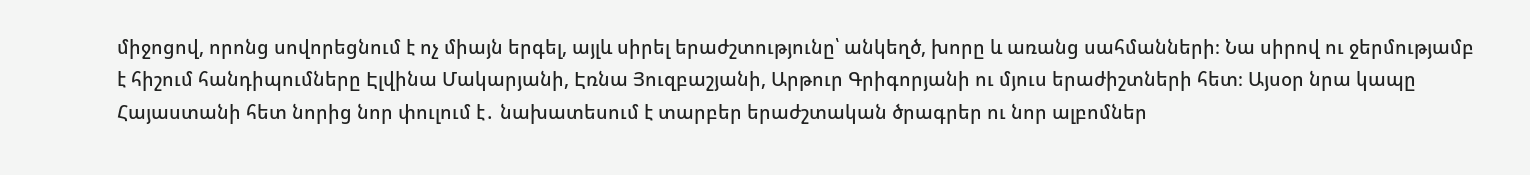միջոցով, որոնց սովորեցնում է ոչ միայն երգել, այլև սիրել երաժշտությունը՝ անկեղծ, խորը և առանց սահմանների։ Նա սիրով ու ջերմությամբ է հիշում հանդիպումները Էլվինա Մակարյանի, Էռնա Յուզբաշյանի, Արթուր Գրիգորյանի ու մյուս երաժիշտների հետ։ Այսօր նրա կապը Հայաստանի հետ նորից նոր փուլում է․ նախատեսում է տարբեր երաժշտական ծրագրեր ու նոր ալբոմներ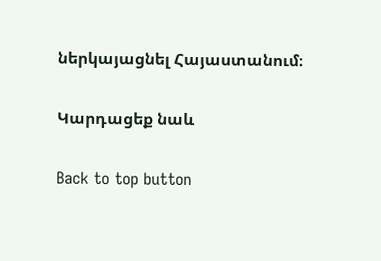ներկայացնել Հայաստանում։

Կարդացեք նաև

Back to top button